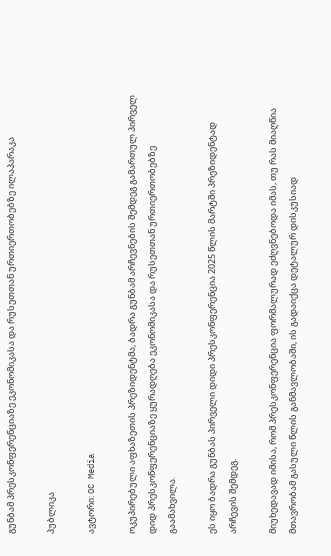გუნბამ პრესკონფერენციაზე ეკონომიკასა და რუსეთთან ურთიერთობებზე ილაპარაკა

პუბლიკა

ავტორი: OC Media

ოკუპირებული აფხაზეთის პრეზიდენტმა, ბადრა გუნბამ არჩევნების შემდეგ გამართულ პირველ დიდ პრესკონფერენციაზე ყურადღება ეკონომიკასა და რუსეთთან ურთიერთობებზე გაამახვილა.

ეს იყო ბადრა გუნბას პირველი დიდი პრესკონფერენცია 2025 წლის მარტში პრეზიდენტად არჩევის შემდეგ.

მიუხედავად იმისა, რომ პრესკონფერენცია ფორმალურად ეძღვნებოდა იმას, თუ რას მიაღწია მთავრობამ გასული წლის განმავლობაში, ის გადაიქცა დეტალურ დისკუსიად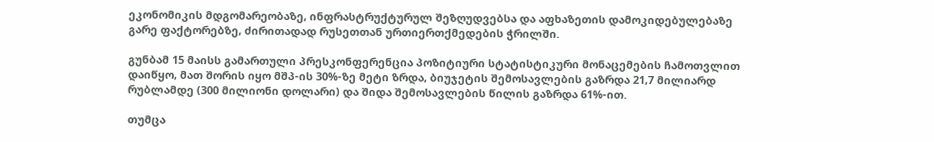ეკონომიკის მდგომარეობაზე, ინფრასტრუქტურულ შეზღუდვებსა და აფხაზეთის დამოკიდებულებაზე გარე ფაქტორებზე, ძირითადად რუსეთთან ურთიერთქმედების ჭრილში.

გუნბამ 15 მაისს გამართული პრესკონფერენცია პოზიტიური სტატისტიკური მონაცემების ჩამოთვლით დაიწყო, მათ შორის იყო მშპ-ის 30%-ზე მეტი ზრდა, ბიუჯეტის შემოსავლების გაზრდა 21,7 მილიარდ რუბლამდე (300 მილიონი დოლარი) და შიდა შემოსავლების წილის გაზრდა 61%-ით.

თუმცა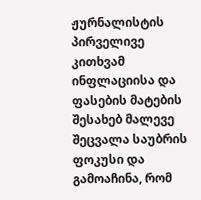ჟურნალისტის პირველივე კითხვამ ინფლაციისა და ფასების მატების შესახებ მალევე შეცვალა საუბრის ფოკუსი და გამოაჩინა, რომ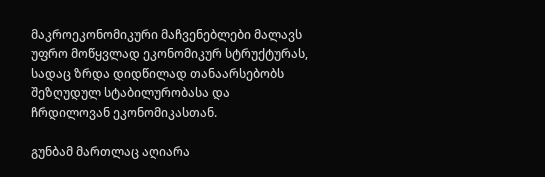მაკროეკონომიკური მაჩვენებლები მალავს უფრო მოწყვლად ეკონომიკურ სტრუქტურას, სადაც ზრდა დიდწილად თანაარსებობს შეზღუდულ სტაბილურობასა და ჩრდილოვან ეკონომიკასთან.

გუნბამ მართლაც აღიარა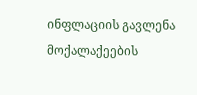ინფლაციის გავლენა მოქალაქეების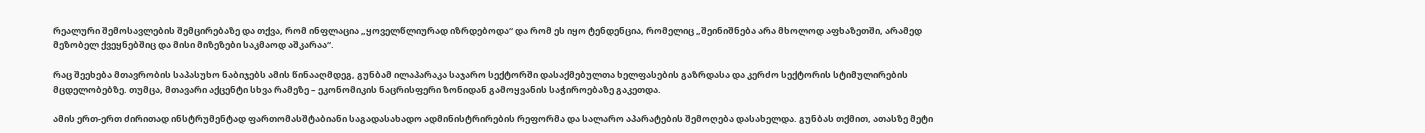რეალური შემოსავლების შემცირებაზე და თქვა, რომ ინფლაცია „ყოველწლიურად იზრდებოდა“ და რომ ეს იყო ტენდენცია, რომელიც „შეინიშნება არა მხოლოდ აფხაზეთში, არამედ მეზობელ ქვეყნებშიც და მისი მიზეზები საკმაოდ აშკარაა“.

რაც შეეხება მთავრობის საპასუხო ნაბიჯებს ამის წინააღმდეგ, გუნბამ ილაპარაკა საჯარო სექტორში დასაქმებულთა ხელფასების გაზრდასა და კერძო სექტორის სტიმულირების მცდელობებზე. თუმცა, მთავარი აქცენტი სხვა რამეზე – ეკონომიკის ნაცრისფერი ზონიდან გამოყვანის საჭიროებაზე გაკეთდა.

ამის ერთ-ერთ ძირითად ინსტრუმენტად ფართომასშტაბიანი საგადასახადო ადმინისტრირების რეფორმა და სალარო აპარატების შემოღება დასახელდა. გუნბას თქმით, ათასზე მეტი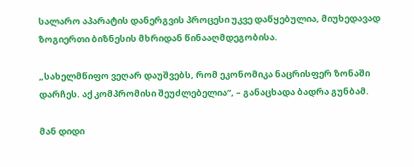სალარო აპარატის დანერგვის პროცესი უკვე დაწყებულია, მიუხედავად ზოგიერთი ბიზნესის მხრიდან წინააღმდეგობისა.

„სახელმწიფო ვეღარ დაუშვებს, რომ ეკონომიკა ნაცრისფერ ზონაში დარჩეს. აქ კომპრომისი შეუძლებელია“, – განაცხადა ბადრა გუნბამ.

მან დიდი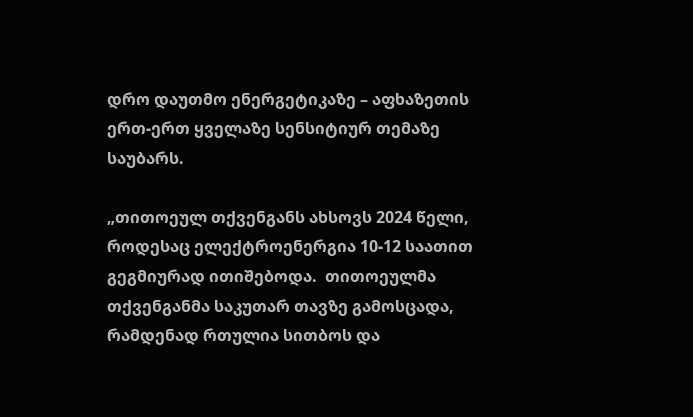დრო დაუთმო ენერგეტიკაზე – აფხაზეთის ერთ-ერთ ყველაზე სენსიტიურ თემაზე საუბარს.

„თითოეულ თქვენგანს ახსოვს 2024 წელი, როდესაც ელექტროენერგია 10-12 საათით გეგმიურად ითიშებოდა.  თითოეულმა თქვენგანმა საკუთარ თავზე გამოსცადა, რამდენად რთულია სითბოს და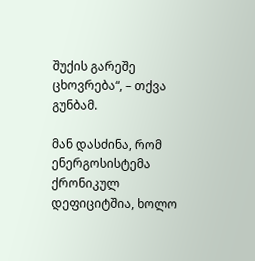შუქის გარეშე ცხოვრება“, – თქვა გუნბამ.

მან დასძინა, რომ ენერგოსისტემა ქრონიკულ დეფიციტშია, ხოლო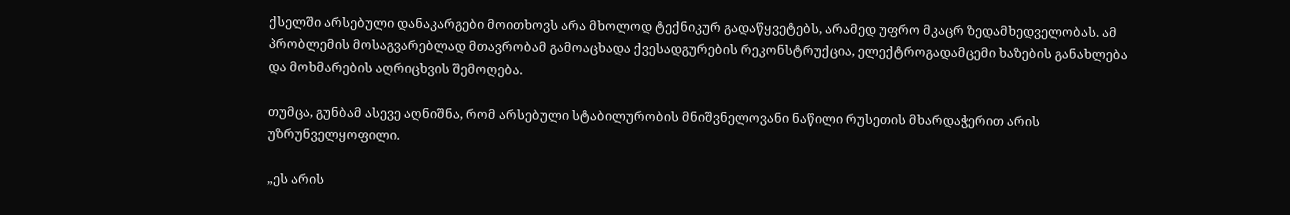ქსელში არსებული დანაკარგები მოითხოვს არა მხოლოდ ტექნიკურ გადაწყვეტებს, არამედ უფრო მკაცრ ზედამხედველობას. ამ პრობლემის მოსაგვარებლად მთავრობამ გამოაცხადა ქვესადგურების რეკონსტრუქცია, ელექტროგადამცემი ხაზების განახლება და მოხმარების აღრიცხვის შემოღება.

თუმცა, გუნბამ ასევე აღნიშნა, რომ არსებული სტაბილურობის მნიშვნელოვანი ნაწილი რუსეთის მხარდაჭერით არის უზრუნველყოფილი.

„ეს არის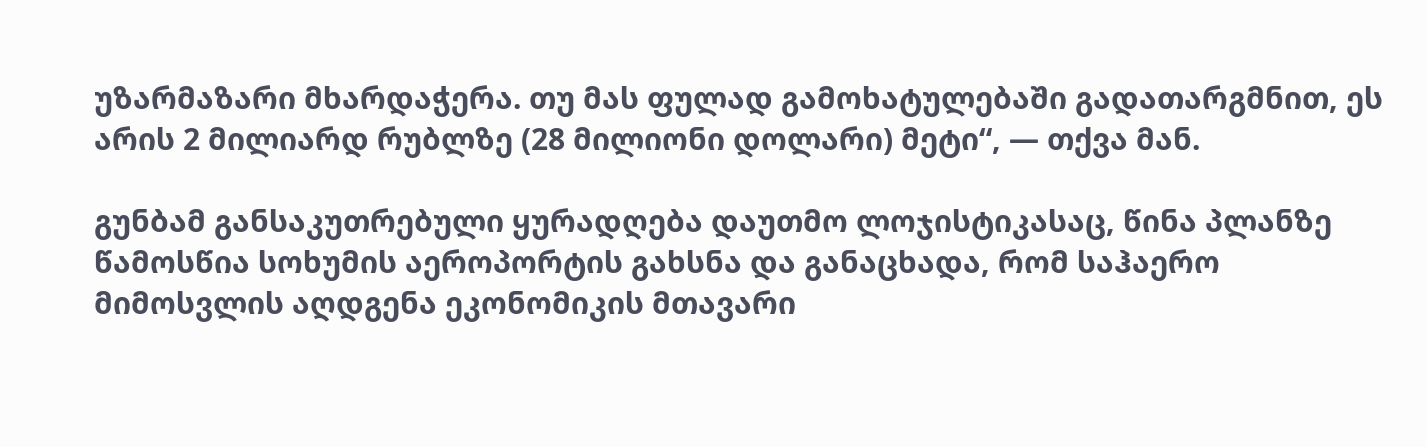უზარმაზარი მხარდაჭერა. თუ მას ფულად გამოხატულებაში გადათარგმნით, ეს არის 2 მილიარდ რუბლზე (28 მილიონი დოლარი) მეტი“, — თქვა მან.

გუნბამ განსაკუთრებული ყურადღება დაუთმო ლოჯისტიკასაც, წინა პლანზე წამოსწია სოხუმის აეროპორტის გახსნა და განაცხადა, რომ საჰაერო მიმოსვლის აღდგენა ეკონომიკის მთავარი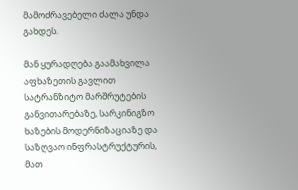მამოძრავებელი ძალა უნდა გახდეს.

მან ყურადღება გაამახვილა აფხაზეთის გავლით სატრანზიტო მარშრუტების განვითარებაზე, სარკინიგზო ხაზების მოდერნიზაციაზე და საზღვაო ინფრასტრუქტურის, მათ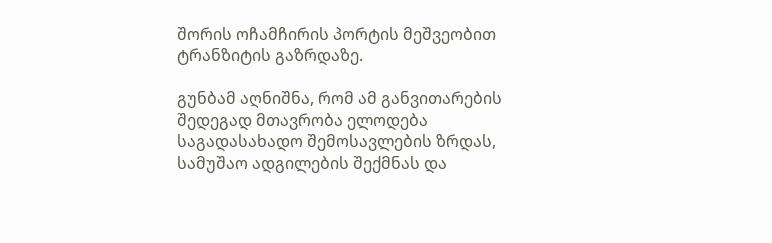შორის ოჩამჩირის პორტის მეშვეობით ტრანზიტის გაზრდაზე.

გუნბამ აღნიშნა, რომ ამ განვითარების შედეგად მთავრობა ელოდება საგადასახადო შემოსავლების ზრდას, სამუშაო ადგილების შექმნას და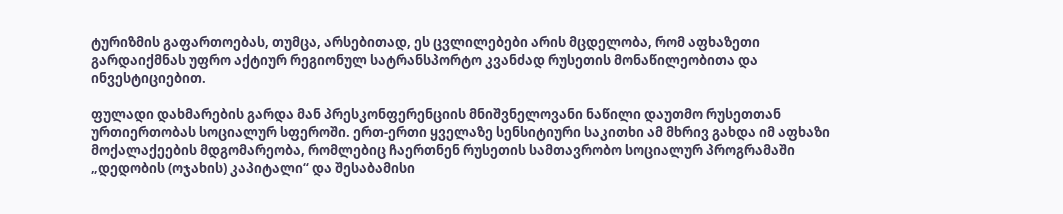ტურიზმის გაფართოებას, თუმცა, არსებითად, ეს ცვლილებები არის მცდელობა, რომ აფხაზეთი გარდაიქმნას უფრო აქტიურ რეგიონულ სატრანსპორტო კვანძად რუსეთის მონაწილეობითა და ინვესტიციებით.

ფულადი დახმარების გარდა მან პრესკონფერენციის მნიშვნელოვანი ნაწილი დაუთმო რუსეთთან ურთიერთობას სოციალურ სფეროში. ერთ-ერთი ყველაზე სენსიტიური საკითხი ამ მხრივ გახდა იმ აფხაზი მოქალაქეების მდგომარეობა, რომლებიც ჩაერთნენ რუსეთის სამთავრობო სოციალურ პროგრამაში „დედობის (ოჯახის) კაპიტალი“ და შესაბამისი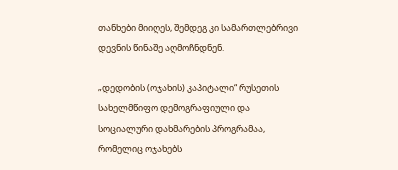თანხები მიიღეს, შემდეგ კი სამართლებრივი დევნის წინაშე აღმოჩნდნენ.

„დედობის (ოჯახის) კაპიტალი“ რუსეთის სახელმწიფო დემოგრაფიული და სოციალური დახმარების პროგრამაა, რომელიც ოჯახებს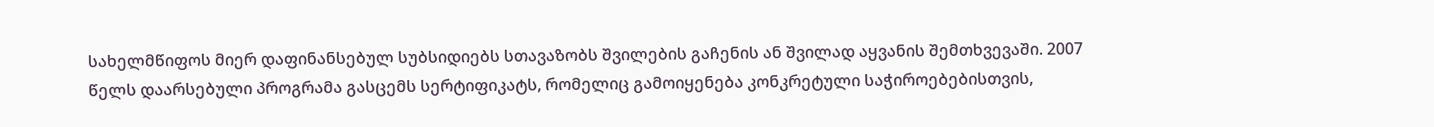სახელმწიფოს მიერ დაფინანსებულ სუბსიდიებს სთავაზობს შვილების გაჩენის ან შვილად აყვანის შემთხვევაში. 2007 წელს დაარსებული პროგრამა გასცემს სერტიფიკატს, რომელიც გამოიყენება კონკრეტული საჭიროებებისთვის,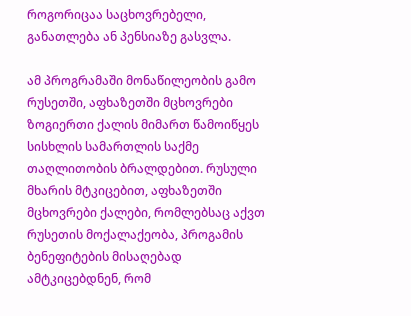როგორიცაა საცხოვრებელი, განათლება ან პენსიაზე გასვლა.

ამ პროგრამაში მონაწილეობის გამო რუსეთში, აფხაზეთში მცხოვრები ზოგიერთი ქალის მიმართ წამოიწყეს სისხლის სამართლის საქმე თაღლითობის ბრალდებით. რუსული მხარის მტკიცებით, აფხაზეთში მცხოვრები ქალები, რომლებსაც აქვთ რუსეთის მოქალაქეობა, პროგამის ბენეფიტების მისაღებად ამტკიცებდნენ, რომ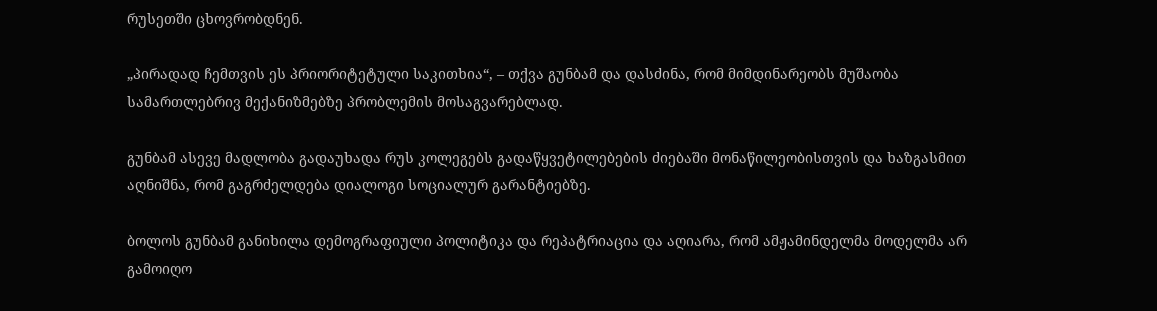რუსეთში ცხოვრობდნენ.

„პირადად ჩემთვის ეს პრიორიტეტული საკითხია“, – თქვა გუნბამ და დასძინა, რომ მიმდინარეობს მუშაობა სამართლებრივ მექანიზმებზე პრობლემის მოსაგვარებლად.

გუნბამ ასევე მადლობა გადაუხადა რუს კოლეგებს გადაწყვეტილებების ძიებაში მონაწილეობისთვის და ხაზგასმით აღნიშნა, რომ გაგრძელდება დიალოგი სოციალურ გარანტიებზე.

ბოლოს გუნბამ განიხილა დემოგრაფიული პოლიტიკა და რეპატრიაცია და აღიარა, რომ ამჟამინდელმა მოდელმა არ გამოიღო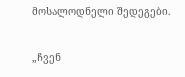მოსალოდნელი შედეგები.

„ჩვენ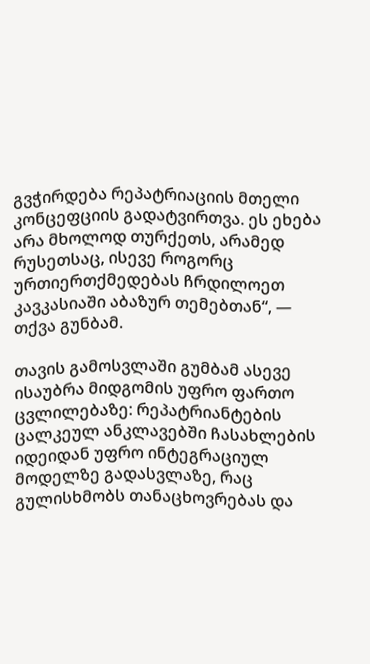გვჭირდება რეპატრიაციის მთელი კონცეფციის გადატვირთვა. ეს ეხება არა მხოლოდ თურქეთს, არამედ რუსეთსაც, ისევე როგორც ურთიერთქმედებას ჩრდილოეთ კავკასიაში აბაზურ თემებთან“, — თქვა გუნბამ.

თავის გამოსვლაში გუმბამ ასევე ისაუბრა მიდგომის უფრო ფართო ცვლილებაზე: რეპატრიანტების ცალკეულ ანკლავებში ჩასახლების იდეიდან უფრო ინტეგრაციულ მოდელზე გადასვლაზე, რაც გულისხმობს თანაცხოვრებას და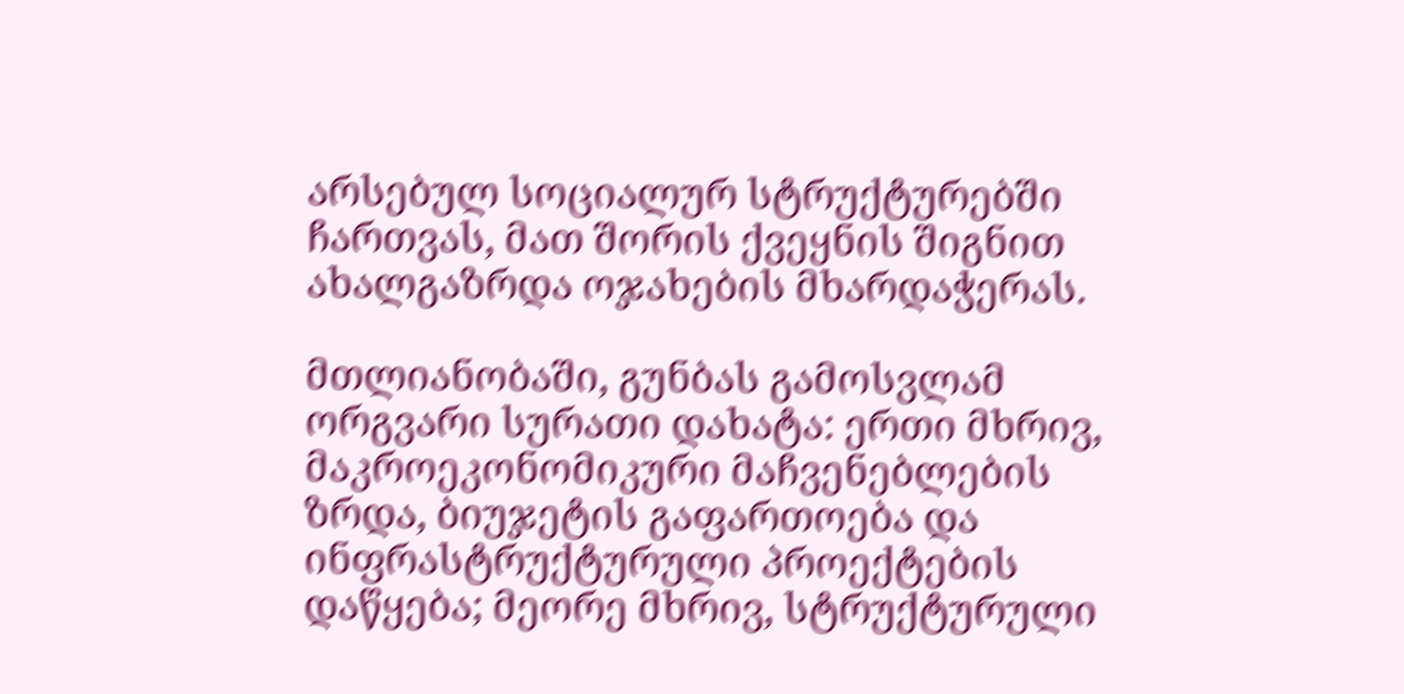არსებულ სოციალურ სტრუქტურებში ჩართვას, მათ შორის ქვეყნის შიგნით ახალგაზრდა ოჯახების მხარდაჭერას.

მთლიანობაში, გუნბას გამოსვლამ ორგვარი სურათი დახატა: ერთი მხრივ, მაკროეკონომიკური მაჩვენებლების ზრდა, ბიუჯეტის გაფართოება და ინფრასტრუქტურული პროექტების დაწყება; მეორე მხრივ, სტრუქტურული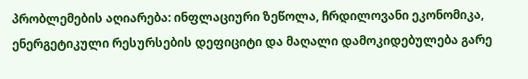პრობლემების აღიარება: ინფლაციური ზეწოლა, ჩრდილოვანი ეკონომიკა, ენერგეტიკული რესურსების დეფიციტი და მაღალი დამოკიდებულება გარე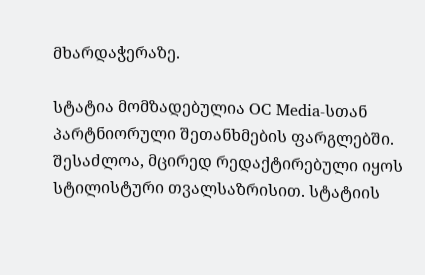მხარდაჭერაზე.

სტატია მომზადებულია OC Media-სთან პარტნიორული შეთანხმების ფარგლებში. შესაძლოა, მცირედ რედაქტირებული იყოს სტილისტური თვალსაზრისით. სტატიის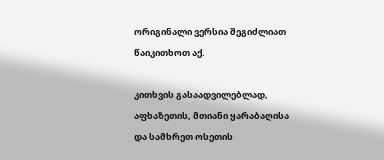ორიგინალი ვერსია შეგიძლიათ წაიკითხოთ აქ.

კითხვის გასაადვილებლად, აფხაზეთის, მთიანი ყარაბაღისა და სამხრეთ ოსეთის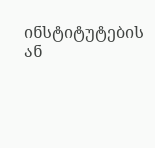ინსტიტუტების ან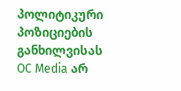პოლიტიკური პოზიციების განხილვისას OC Media არ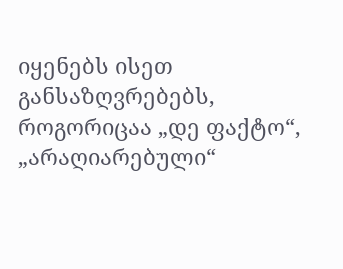იყენებს ისეთ განსაზღვრებებს, როგორიცაა „დე ფაქტო“, „არაღიარებული“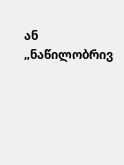ან „ნაწილობრივ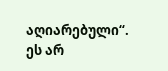აღიარებული“. ეს არ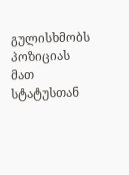გულისხმობს პოზიციას მათ სტატუსთან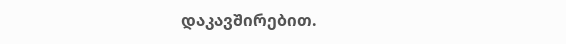დაკავშირებით.